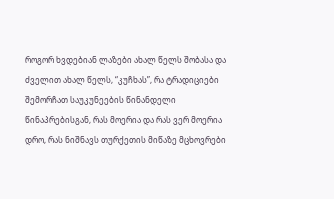როგორ ხვდებიან ლაზები ახალ წელს შობასა და ძველით ახალ წელს, “კუჩხას”, რა ტრადიციები შემორჩათ საუკუნეების წინანდელი წინაპრებისგან, რას მოერია და რას ვერ მოერია დრო, რას ნიშნავს თურქეთის მიწაზე მცხოვრები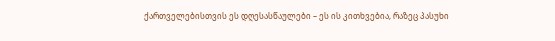ქართველებისთვის ეს დღესასწაულები – ეს ის კითხვებია, რაზეც პასუხი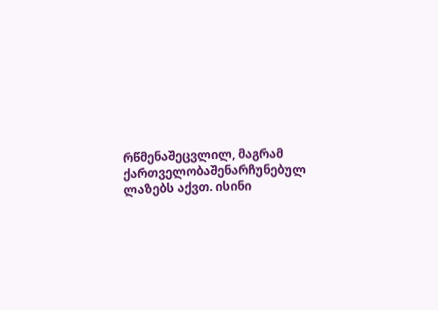რწმენაშეცვლილ, მაგრამ ქართველობაშენარჩუნებულ ლაზებს აქვთ. ისინი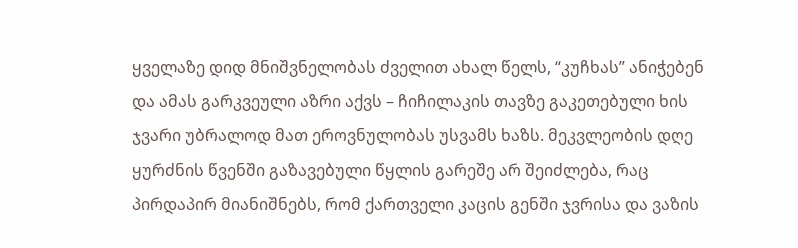ყველაზე დიდ მნიშვნელობას ძველით ახალ წელს, “კუჩხას” ანიჭებენ და ამას გარკვეული აზრი აქვს – ჩიჩილაკის თავზე გაკეთებული ხის ჯვარი უბრალოდ მათ ეროვნულობას უსვამს ხაზს. მეკვლეობის დღე ყურძნის წვენში გაზავებული წყლის გარეშე არ შეიძლება, რაც პირდაპირ მიანიშნებს, რომ ქართველი კაცის გენში ჯვრისა და ვაზის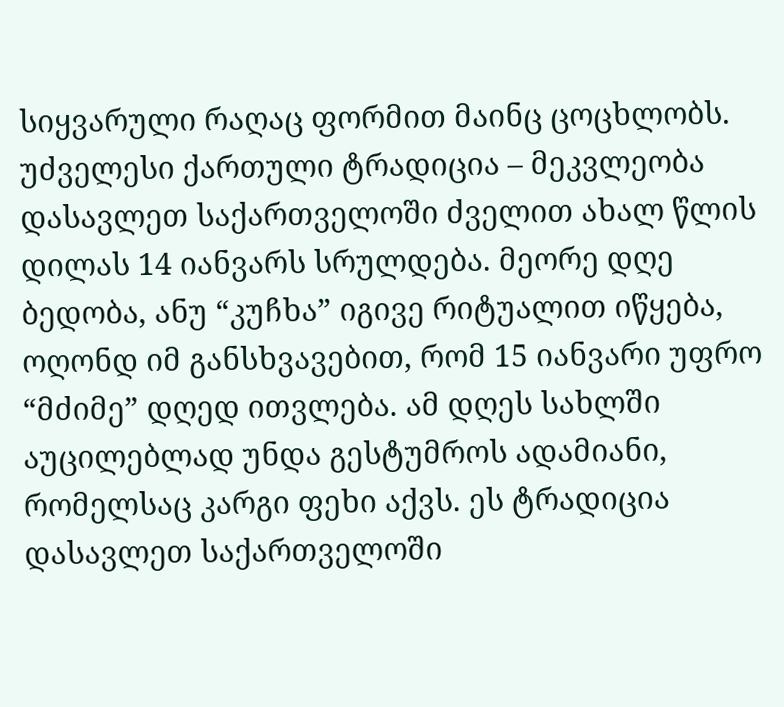სიყვარული რაღაც ფორმით მაინც ცოცხლობს.
უძველესი ქართული ტრადიცია – მეკვლეობა დასავლეთ საქართველოში ძველით ახალ წლის დილას 14 იანვარს სრულდება. მეორე დღე ბედობა, ანუ “კუჩხა” იგივე რიტუალით იწყება, ოღონდ იმ განსხვავებით, რომ 15 იანვარი უფრო “მძიმე” დღედ ითვლება. ამ დღეს სახლში აუცილებლად უნდა გესტუმროს ადამიანი, რომელსაც კარგი ფეხი აქვს. ეს ტრადიცია დასავლეთ საქართველოში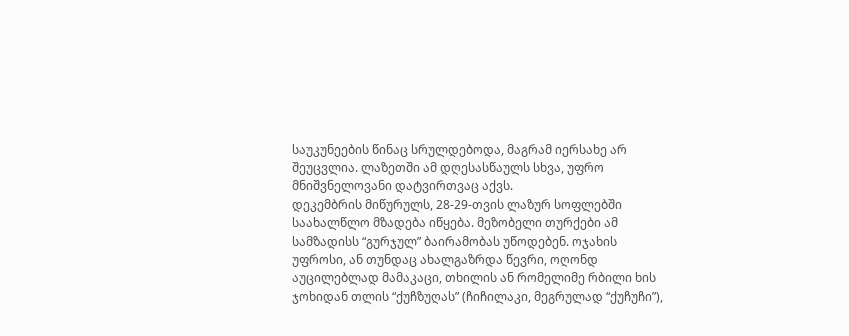საუკუნეების წინაც სრულდებოდა, მაგრამ იერსახე არ შეუცვლია. ლაზეთში ამ დღესასწაულს სხვა, უფრო მნიშვნელოვანი დატვირთვაც აქვს.
დეკემბრის მიწურულს, 28-29-თვის ლაზურ სოფლებში საახალწლო მზადება იწყება. მეზობელი თურქები ამ სამზადისს “გურჯულ” ბაირამობას უწოდებენ. ოჯახის უფროსი, ან თუნდაც ახალგაზრდა წევრი, ოღონდ აუცილებლად მამაკაცი, თხილის ან რომელიმე რბილი ხის ჯოხიდან თლის “ქუჩზუღას” (ჩიჩილაკი, მეგრულად “ქუჩუჩი”),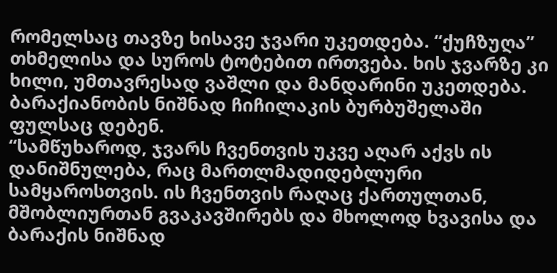რომელსაც თავზე ხისავე ჯვარი უკეთდება. “ქუჩზუღა” თხმელისა და სუროს ტოტებით ირთვება. ხის ჯვარზე კი ხილი, უმთავრესად ვაშლი და მანდარინი უკეთდება. ბარაქიანობის ნიშნად ჩიჩილაკის ბურბუშელაში ფულსაც დებენ.
“სამწუხაროდ, ჯვარს ჩვენთვის უკვე აღარ აქვს ის დანიშნულება, რაც მართლმადიდებლური სამყაროსთვის. ის ჩვენთვის რაღაც ქართულთან, მშობლიურთან გვაკავშირებს და მხოლოდ ხვავისა და ბარაქის ნიშნად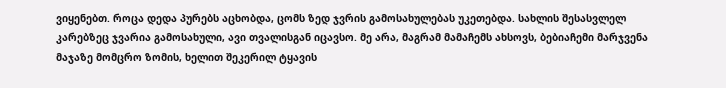ვიყენებთ. როცა დედა პურებს აცხობდა, ცომს ზედ ჯვრის გამოსახულებას უკეთებდა. სახლის შესასვლელ კარებზეც ჯვარია გამოსახული, ავი თვალისგან იცავსო. მე არა, მაგრამ მამაჩემს ახსოვს, ბებიაჩემი მარჯვენა მაჯაზე მომცრო ზომის, ხელით შეკერილ ტყავის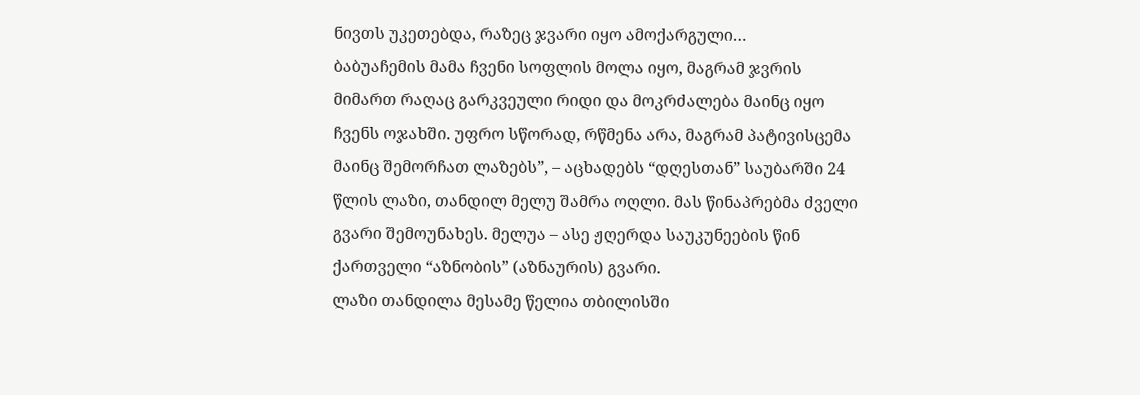ნივთს უკეთებდა, რაზეც ჯვარი იყო ამოქარგული…
ბაბუაჩემის მამა ჩვენი სოფლის მოლა იყო, მაგრამ ჯვრის მიმართ რაღაც გარკვეული რიდი და მოკრძალება მაინც იყო ჩვენს ოჯახში. უფრო სწორად, რწმენა არა, მაგრამ პატივისცემა მაინც შემორჩათ ლაზებს”, – აცხადებს “დღესთან” საუბარში 24 წლის ლაზი, თანდილ მელუ შამრა ოღლი. მას წინაპრებმა ძველი გვარი შემოუნახეს. მელუა – ასე ჟღერდა საუკუნეების წინ ქართველი “აზნობის” (აზნაურის) გვარი.
ლაზი თანდილა მესამე წელია თბილისში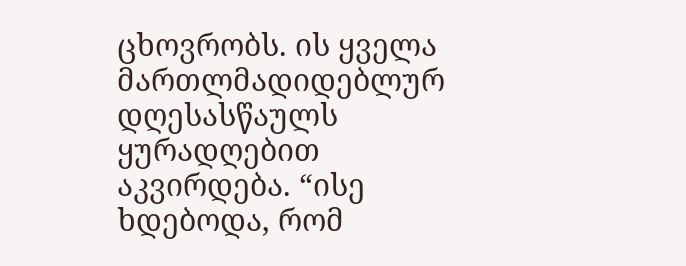ცხოვრობს. ის ყველა მართლმადიდებლურ დღესასწაულს ყურადღებით აკვირდება. “ისე ხდებოდა, რომ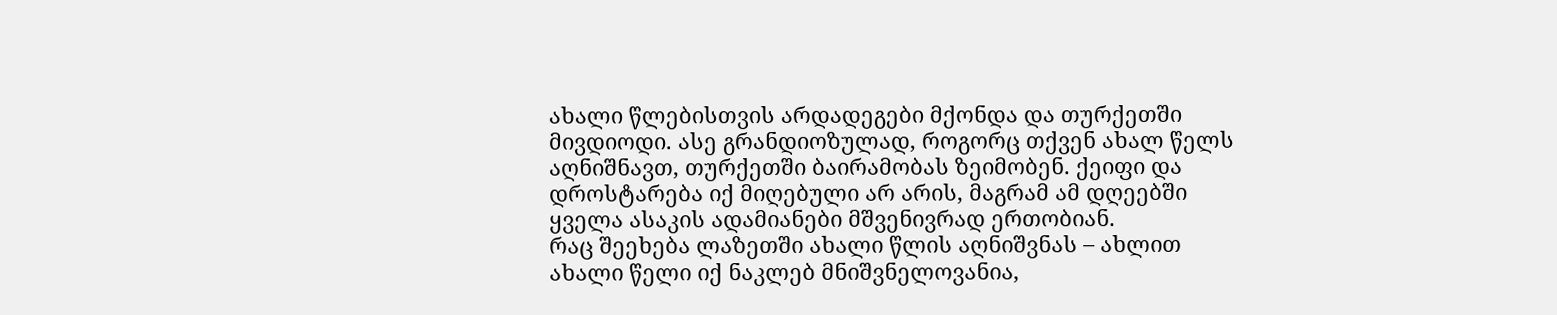ახალი წლებისთვის არდადეგები მქონდა და თურქეთში მივდიოდი. ასე გრანდიოზულად, როგორც თქვენ ახალ წელს აღნიშნავთ, თურქეთში ბაირამობას ზეიმობენ. ქეიფი და დროსტარება იქ მიღებული არ არის, მაგრამ ამ დღეებში ყველა ასაკის ადამიანები მშვენივრად ერთობიან.
რაც შეეხება ლაზეთში ახალი წლის აღნიშვნას – ახლით ახალი წელი იქ ნაკლებ მნიშვნელოვანია,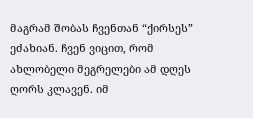მაგრამ შობას ჩვენთან “ქირსეს” ეძახიან. ჩვენ ვიცით, რომ ახლობელი მეგრელები ამ დღეს ღორს კლავენ. იმ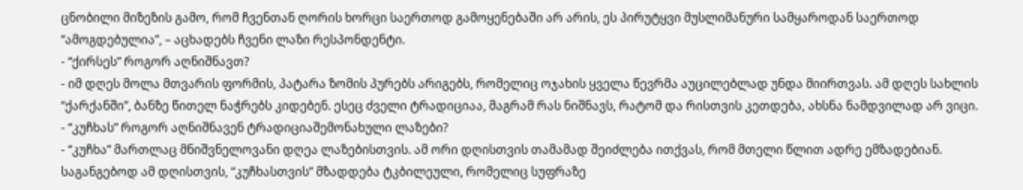ცნობილი მიზეზის გამო, რომ ჩვენთან ღორის ხორცი საერთოდ გამოყენებაში არ არის, ეს პირუტყვი მუსლიმანური სამყაროდან საერთოდ “ამოგდებულია”, – აცხადებს ჩვენი ლაზი რესპონდენტი.
- “ქირსეს” როგორ აღნიშნავთ?
- იმ დღეს მოლა მთვარის ფორმის, პატარა ზომის პურებს არიგებს, რომელიც ოჯახის ყველა წევრმა აუცილებლად უნდა მიირთვას. ამ დღეს სახლის “ქარქანში”, ბანზე წითელ ნაჭრებს კიდებენ. ესეც ძველი ტრადიციაა, მაგრამ რას ნიშნავს, რატომ და რისთვის კეთდება, ახსნა ნამდვილად არ ვიცი.
- “კუჩხას” როგორ აღნიშნავენ ტრადიციაშემონახული ლაზები?
- “კუჩხა” მართლაც მნიშვნელოვანი დღეა ლაზებისთვის. ამ ორი დღისთვის თამამად შეიძლება ითქვას, რომ მთელი წლით ადრე ემზადებიან. საგანგებოდ ამ დღისთვის, “კუჩხასთვის” მზადდება ტკბილეული, რომელიც სუფრაზე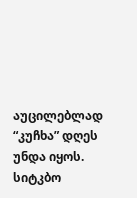აუცილებლად “კუჩხა” დღეს უნდა იყოს. სიტკბო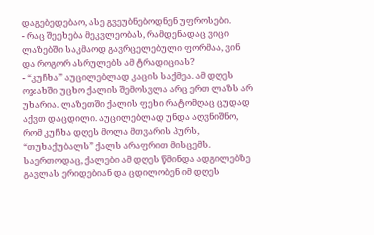დაგებედებაო, ასე გვეუბნებოდნენ უფროსები.
- რაც შეეხება მეკვლეობას, რამდენადაც ვიცი ლაზებში საკმაოდ გავრცელებული ფორმაა, ვინ და როგორ ასრულებს ამ ტრადიციას?
- “კუჩხა” აუცილებლად კაცის საქმეა. ამ დღეს ოჯახში უცხო ქალის შემოსვლა არც ერთ ლაზს არ უხარია. ლაზეთში ქალის ფეხი რატომღაც ცუდად აქვთ დაცდილი. აუცილებლად უნდა აღვნიშნო, რომ კუჩხა დღეს მოლა მთვარის პურს, “თუხაქუბალს” ქალს არაფრით მისცემს. საერთოდაც, ქალები ამ დღეს წმინდა ადგილებზე გავლას ერიდებიან და ცდილობენ იმ დღეს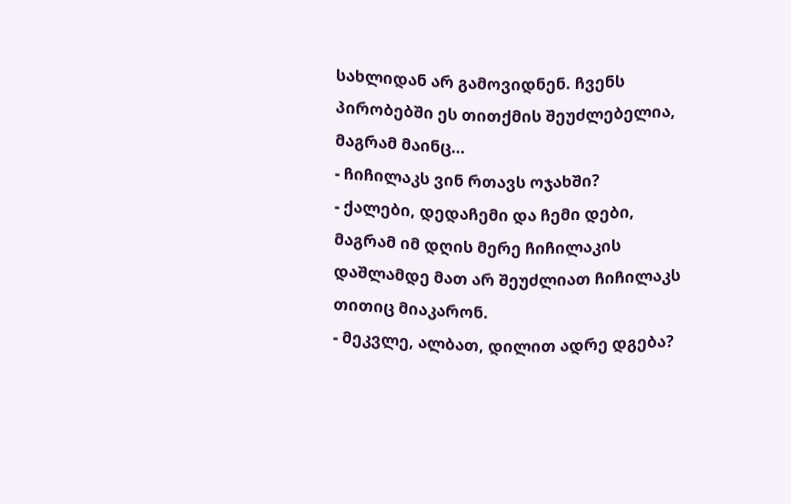სახლიდან არ გამოვიდნენ. ჩვენს პირობებში ეს თითქმის შეუძლებელია, მაგრამ მაინც…
- ჩიჩილაკს ვინ რთავს ოჯახში?
- ქალები, დედაჩემი და ჩემი დები, მაგრამ იმ დღის მერე ჩიჩილაკის დაშლამდე მათ არ შეუძლიათ ჩიჩილაკს თითიც მიაკარონ.
- მეკვლე, ალბათ, დილით ადრე დგება?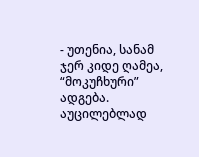- უთენია, სანამ ჯერ კიდე ღამეა, “მოკუჩხური” ადგება. აუცილებლად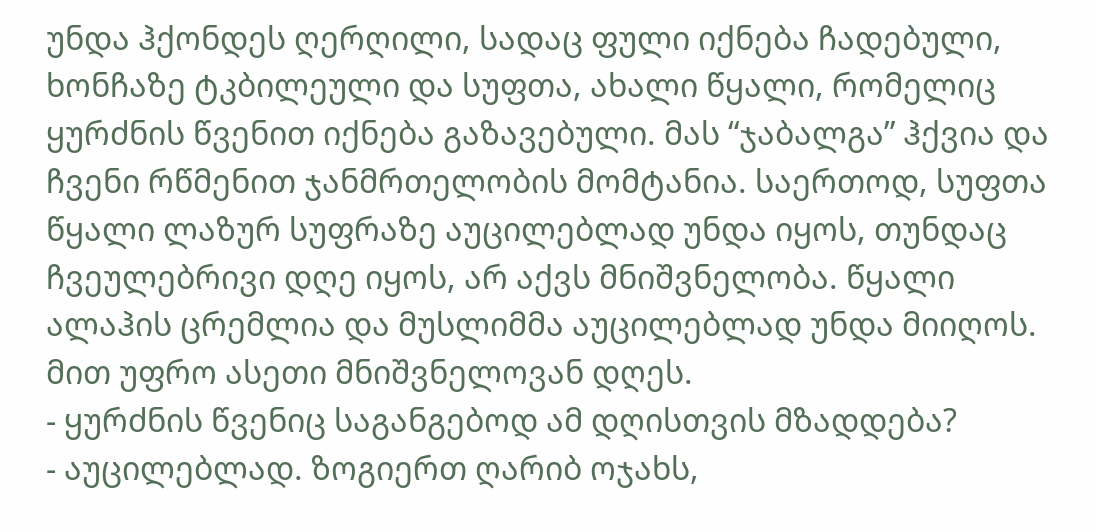უნდა ჰქონდეს ღერღილი, სადაც ფული იქნება ჩადებული, ხონჩაზე ტკბილეული და სუფთა, ახალი წყალი, რომელიც ყურძნის წვენით იქნება გაზავებული. მას “ჯაბალგა” ჰქვია და ჩვენი რწმენით ჯანმრთელობის მომტანია. საერთოდ, სუფთა წყალი ლაზურ სუფრაზე აუცილებლად უნდა იყოს, თუნდაც ჩვეულებრივი დღე იყოს, არ აქვს მნიშვნელობა. წყალი ალაჰის ცრემლია და მუსლიმმა აუცილებლად უნდა მიიღოს. მით უფრო ასეთი მნიშვნელოვან დღეს.
- ყურძნის წვენიც საგანგებოდ ამ დღისთვის მზადდება?
- აუცილებლად. ზოგიერთ ღარიბ ოჯახს,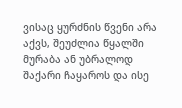ვისაც ყურძნის წვენი არა აქვს, შეუძლია წყალში მურაბა ან უბრალოდ შაქარი ჩაყაროს და ისე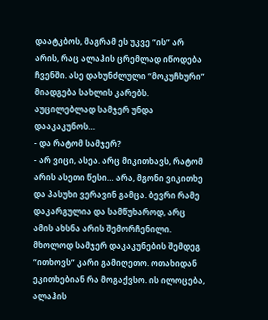დაატკბოს, მაგრამ ეს უკვე “ის” არ არის, რაც ალაჰის ცრემლად იწოდება ჩვენში. ასე დახუნძლული “მოკუჩხური” მიადგება სახლის კარებს. აუცილებლად სამჯერ უნდა დააკაკუნოს…
- და რატომ სამჯერ?
- არ ვიცი, ასეა. არც მიკითხავს, რატომ არის ასეთი წესი… არა, მგონი ვიკითხე და პასუხი ვერავინ გამცა. ბევრი რამე დაკარგულია და სამწუხაროდ, არც ამის ახსნა არის შემორჩენილი. მხოლოდ სამჯერ დაკაკუნების შემდეგ “ითხოვს” კარი გამიღეთო. ოთახიდან ეკითხებიან რა მოგაქვსო. ის ილოცება, ალაჰის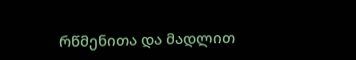რწმენითა და მადლით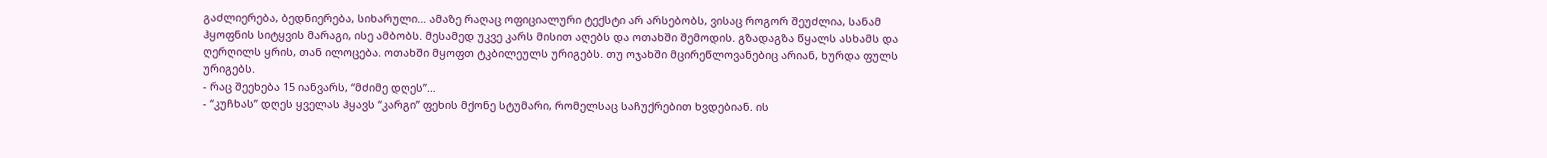გაძლიერება, ბედნიერება, სიხარული… ამაზე რაღაც ოფიციალური ტექსტი არ არსებობს, ვისაც როგორ შეუძლია, სანამ ჰყოფნის სიტყვის მარაგი, ისე ამბობს. მესამედ უკვე კარს მისით აღებს და ოთახში შემოდის. გზადაგზა წყალს ასხამს და ღერღილს ყრის, თან ილოცება. ოთახში მყოფთ ტკბილეულს ურიგებს. თუ ოჯახში მცირეწლოვანებიც არიან, ხურდა ფულს ურიგებს.
- რაც შეეხება 15 იანვარს, “მძიმე დღეს”…
- “კუჩხას” დღეს ყველას ჰყავს “კარგი” ფეხის მქონე სტუმარი, რომელსაც საჩუქრებით ხვდებიან. ის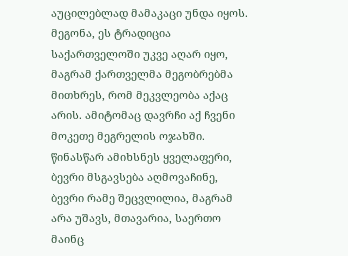აუცილებლად მამაკაცი უნდა იყოს. მეგონა, ეს ტრადიცია საქართველოში უკვე აღარ იყო, მაგრამ ქართველმა მეგობრებმა მითხრეს, რომ მეკვლეობა აქაც არის. ამიტომაც დავრჩი აქ ჩვენი მოკეთე მეგრელის ოჯახში. წინასწარ ამიხსნეს ყველაფერი, ბევრი მსგავსება აღმოვაჩინე, ბევრი რამე შეცვლილია, მაგრამ არა უშავს, მთავარია, საერთო მაინც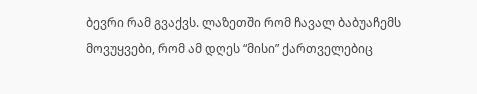ბევრი რამ გვაქვს. ლაზეთში რომ ჩავალ ბაბუაჩემს მოვუყვები, რომ ამ დღეს “მისი” ქართველებიც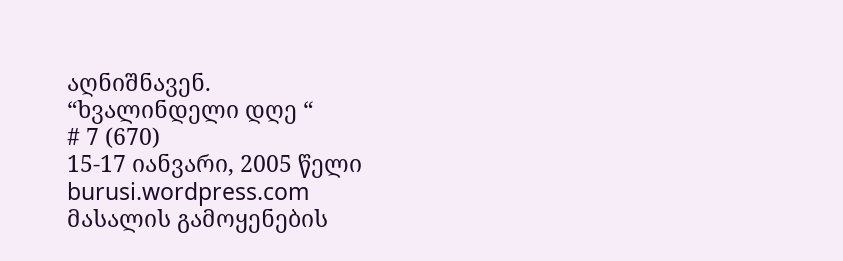აღნიშნავენ.
“ხვალინდელი დღე “
# 7 (670)
15-17 იანვარი, 2005 წელი
burusi.wordpress.com
მასალის გამოყენების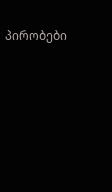პირობები